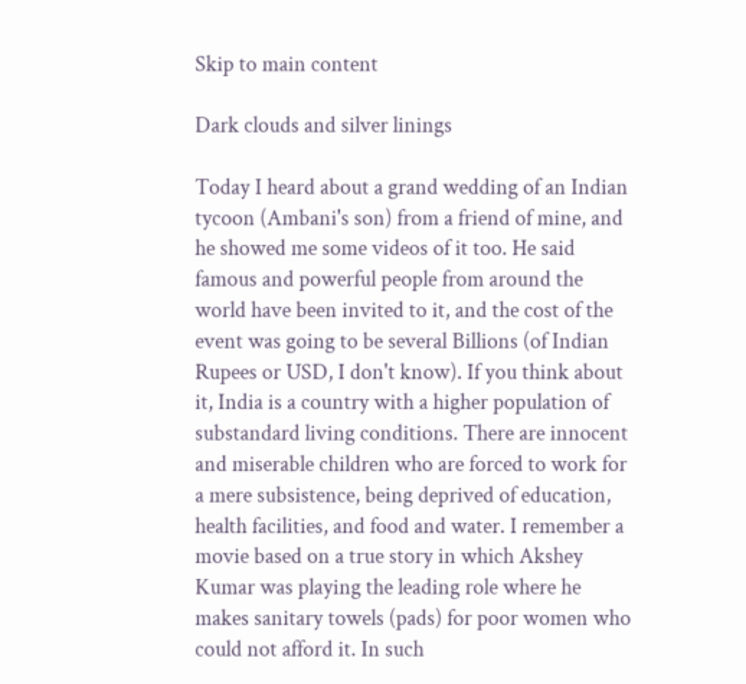Skip to main content

Dark clouds and silver linings

Today I heard about a grand wedding of an Indian tycoon (Ambani's son) from a friend of mine, and he showed me some videos of it too. He said famous and powerful people from around the world have been invited to it, and the cost of the event was going to be several Billions (of Indian Rupees or USD, I don't know). If you think about it, India is a country with a higher population of substandard living conditions. There are innocent and miserable children who are forced to work for a mere subsistence, being deprived of education, health facilities, and food and water. I remember a movie based on a true story in which Akshey Kumar was playing the leading role where he makes sanitary towels (pads) for poor women who could not afford it. In such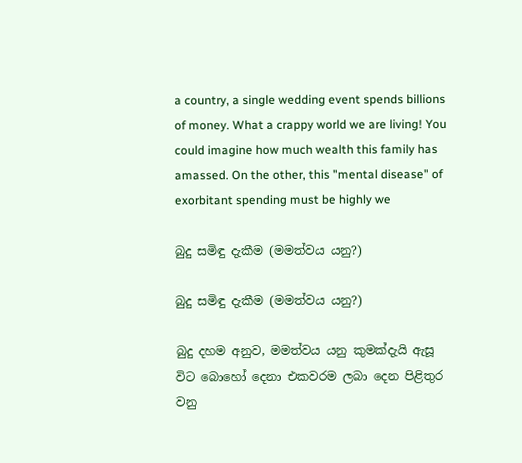a country, a single wedding event spends billions of money. What a crappy world we are living! You could imagine how much wealth this family has amassed. On the other, this "mental disease" of exorbitant spending must be highly we

බුදු සමිඳු දැකීම (මමත්වය යනු?)

බුදු සමිඳු දැකීම (මමත්වය යනු?)

බුදු දහම අනුව, මමත්වය යනු කුමක්දැයි ඇසූ විට බොහෝ දෙනා එකවරම ලබා දෙන පිළිතුර වනු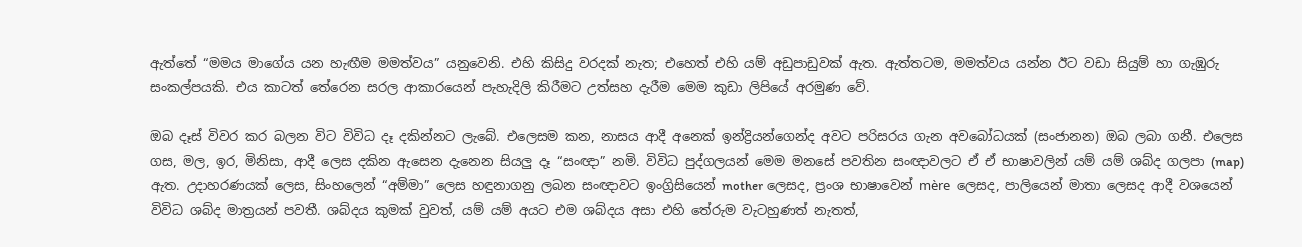ඇත්තේ “මමය මාගේය යන හැඟීම මමත්වය” යනුවෙනි. එහි කිසිදු වරදක් නැත; එහෙත් එහි යම් අඩුපාඩුවක් ඇත. ඇත්තටම, මමත්වය යන්න ඊට වඩා සියුම් හා ගැඹුරු සංකල්පයකි. එය කාටත් තේරෙන සරල ආකාරයෙන් පැහැදිලි කිරීමට උත්සහ දැරීම මෙම කුඩා ලිපියේ අරමුණ වේ.

ඔබ දෑස් විවර කර බලන විට විවිධ දෑ දකින්නට ලැබේ. එලෙසම කන, නාසය ආදී අනෙක් ඉන්ද්‍රියන්ගෙන්ද අවට පරිසරය ගැන අවබෝධයක් (සංජානන) ඔබ ලබා ගනී. එලෙස ගස, මල, ඉර, මිනිසා, ආදී ලෙස දකින ඇසෙන දැනෙන සියලු දෑ “සංඥා” නමි. විවිධ පුද්ගලයන් මෙම මනසේ පවතින සංඥාවලට ඒ ඒ භාෂාවලින් යම් යම් ශබ්ද ගලපා (map) ඇත. උදාහරණයක් ලෙස, සිංහලෙන් “අම්මා” ලෙස හඳුනාගනු ලබන සංඥාවට ඉංග්‍රිසියෙන් mother ලෙසද, ප්‍රංශ භාෂාවෙන් mère  ලෙසද, පාලියෙන් මාතා ලෙසද ආදී වශයෙන් විවිධ ශබ්ද මාත්‍රයන් පවතී. ශබ්දය කුමක් වුවත්, යම් යම් අයට එම ශබ්දය අසා එහි තේරුම වැටහුණත් නැතත්,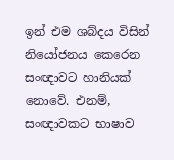ඉන් එම ශබ්දය විසින් නියෝජනය කෙරෙන සංඥාවට හානියක් නොවේ. එනම්, සංඥාවකට භාෂාව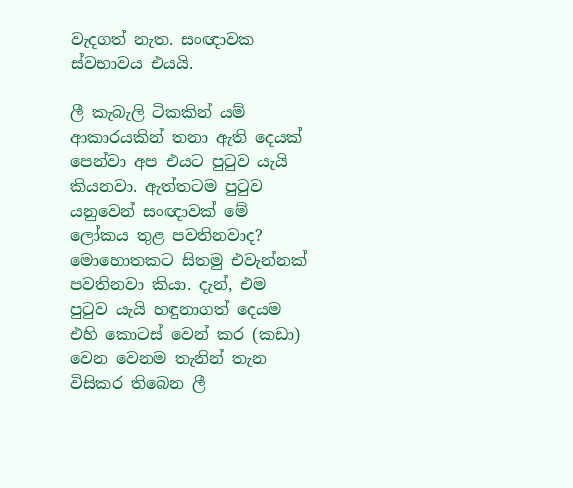වැදගත් නැත. සංඥාවක ස්වභාවය එයයි.

ලී කැබැලි ටිකකින් යම් ආකාරයකින් තනා ඇති දෙයක් පෙන්වා අප එයට පුටුව යැයි කියනවා. ඇත්තටම පුටුව යනුවෙන් සංඥාවක් මේ ලෝකය තුළ පවතිනවාද? මොහොතකට සිතමු එවැන්නක් පවතිනවා කියා. දැන්, එම පුටුව යැයි හඳුනාගත් දෙයම එහි කොටස් වෙන් කර (කඩා) වෙන වෙනම තැනින් තැන විසිකර තිබෙන ලී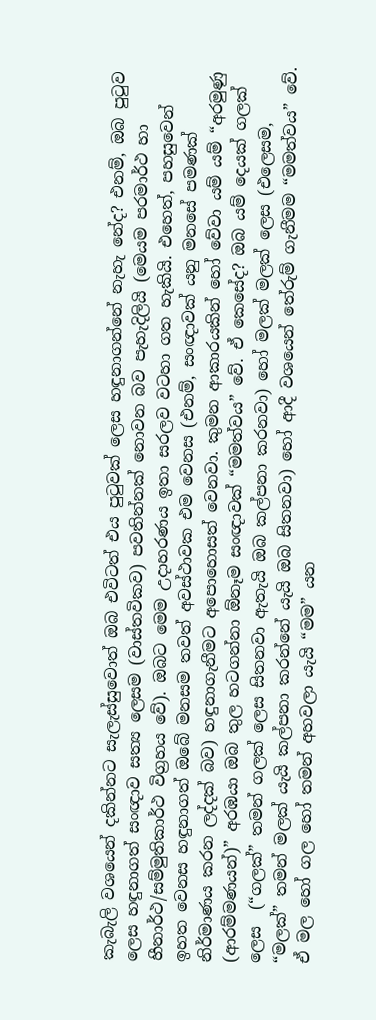කැබැලි වශයෙන් දකින්නට සැලැස්සුවොත් ඔබ එවිටත් එය පුටුවක් ලෙස හඳුනාගන්නේ නැහැ නේද? එනම්, ඔබ පුටුව ලෙස හඳුනාගත් සංඥාව සත්‍ය ලෙසම (වාස්තවිකව) පවතින්නක් නො‍වන බව පැහැදිලියි (මෙයම පරමාර්ථ හා හීනාර්ථ/සම්මුතිකාර්ථ විග්‍රහය වේ). ඔබට මෙම උදාහරණය ඉතා සරලව වටහා ගත හැකියි. එහෙත්, පහසුවෙන් ඉහත වෙනස හඳුනාගත් ඔබේ මනසම තවත් අවස්ථාවක එම වෙනස (එනම්, සංඥාවක් යනු මනසේ පමණක් නිර්මාණය කරන ලද්දක් බව) හඳුනාගැනීමට අපො‍හොසත් ‍වෙනවා. කුමන ආකාරයකින් හෝ වේවා යම් යම් “අරමුණු (ආරම්මණයන්)” අරඹයා ඔබ තුල හටගන්නා ඕනෑම සංඥාවක් “මමත්වය” වේ. ඒ කෙසේද? ඔබ යම් දෙයක් ගලක් ලෙස  (“ගලක්” තමන් ගලක් ලෙස සිතනවා ඇතැයි ඔබ කල්පනා කරනවා) හෝ මලක් මලක් ලෙස (එලෙසම, “මලක්” තමන් මලක් යැයි කල්පනා කරන්නේ යැයි ඔබ සිතනවා) හෝ ආදී වශයෙන් තේරුම් ගැනීමම “මමත්වය” වේ. ඒ මල හෝ ගල හෝ තමන් අහවලා යැයි “මම” යන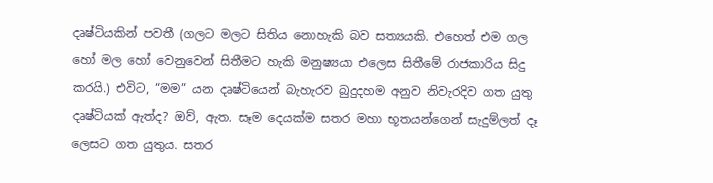දෘෂ්ටියකින් පවතී (ගලට මලට සිතිය නොහැකි බව සත්‍යයකි. එහෙත් එම ගල හෝ මල හෝ වෙනුවෙන් සිතීමට හැකි මනුෂ්‍යයා එලෙස සිතීමේ රාජකාරිය සිදු කරයි.) එවිට, “මම” යන දෘෂ්ටියෙන් බැහැරව බුදුදහම අනුව නිවැරදිව ගත යුතු දෘෂ්ටියක් ඇත්ද? ඔව්, ඇත. සෑම දෙයක්ම සතර මහා භූතයන්ගෙන් සැදුම්ලත් දෑ ලෙසට ගත යුතුය. සතර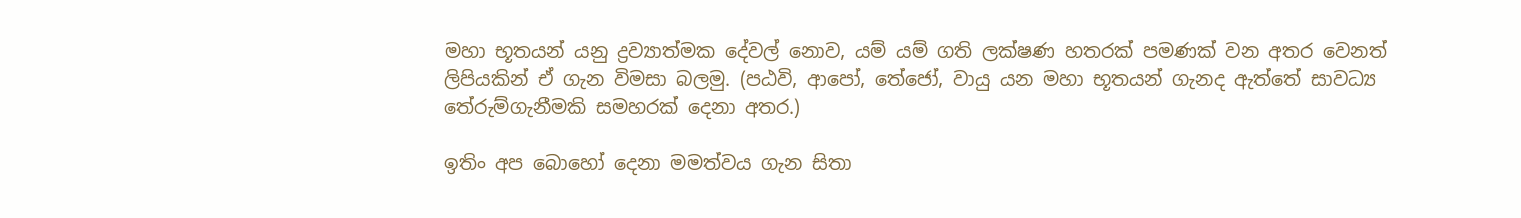මහා භූතයන් යනු ද්‍රව්‍යාත්මක දේවල් නොව, යම් යම් ගති ලක්ෂණ හතරක් පමණක් වන අතර වෙනත් ලිපියකින් ඒ ගැන විමසා බලමු. (පඨවි, ආපෝ, තේජෝ, වායු යන මහා භූතයන් ගැනද ඇත්තේ සාවධ්‍ය තේරුම්ගැනීමකි සමහරක් දෙනා අතර.)

ඉතිං අප බොහෝ දෙනා මමත්වය ගැන සිතා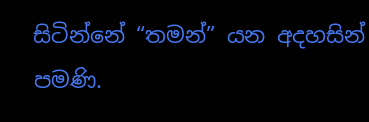සිටින්නේ “තමන්” යන අදහසින් පමණි.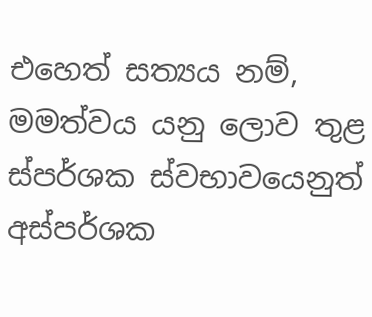එහෙත් සත්‍යය නම්, මමත්වය යනු ලොව තුළ ස්පර්ශක ස්වභාවයෙනුත් අස්පර්ශක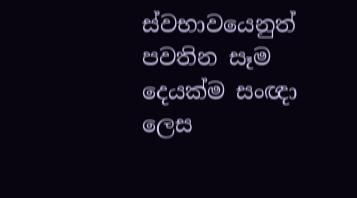ස්වභාවයෙනුත් පවතින සෑම දෙයක්ම සංඥා ලෙස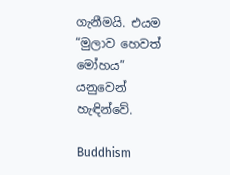ගැනීමයි. එයම “මුලාව හෙවත් මෝහය” යනුවෙන් හැඳින්වේ.

Buddhism